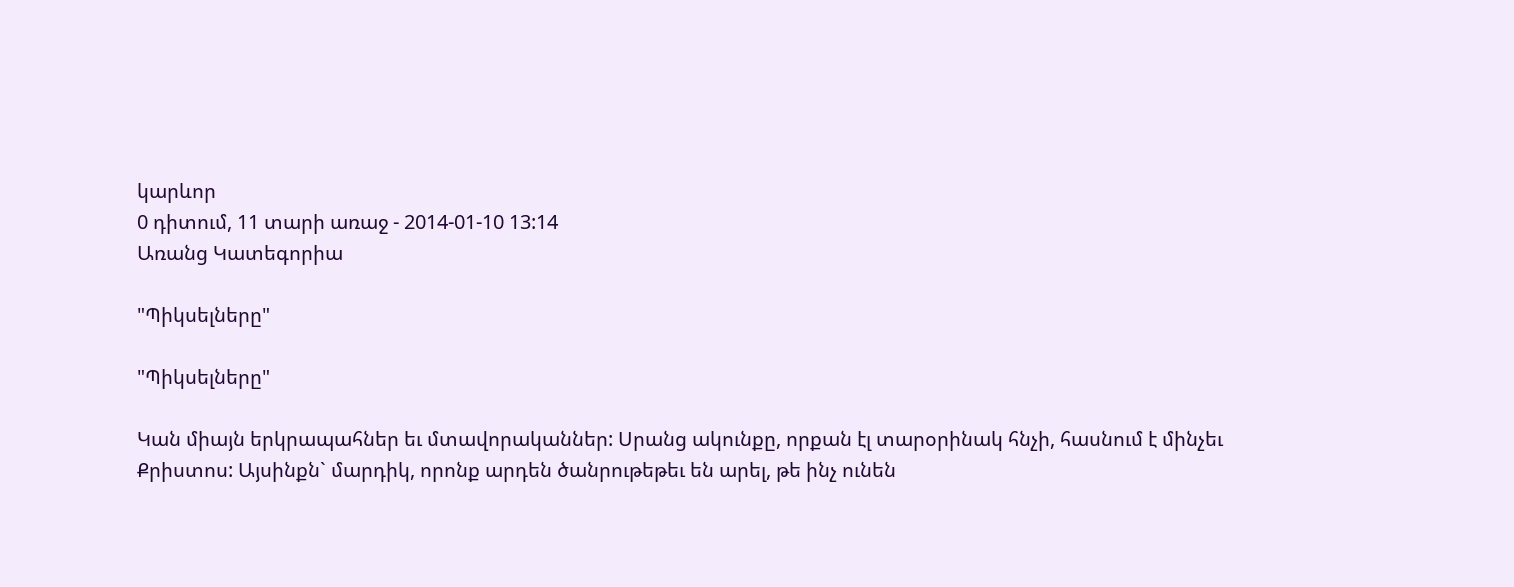կարևոր
0 դիտում, 11 տարի առաջ - 2014-01-10 13:14
Առանց Կատեգորիա

"Պիկսելները"

"Պիկսելները"

Կան միայն երկրապահներ եւ մտավորականներ: Սրանց ակունքը, որքան էլ տարօրինակ հնչի, հասնում է մինչեւ Քրիստոս: Այսինքն` մարդիկ, որոնք արդեն ծանրութեթեւ են արել, թե ինչ ունեն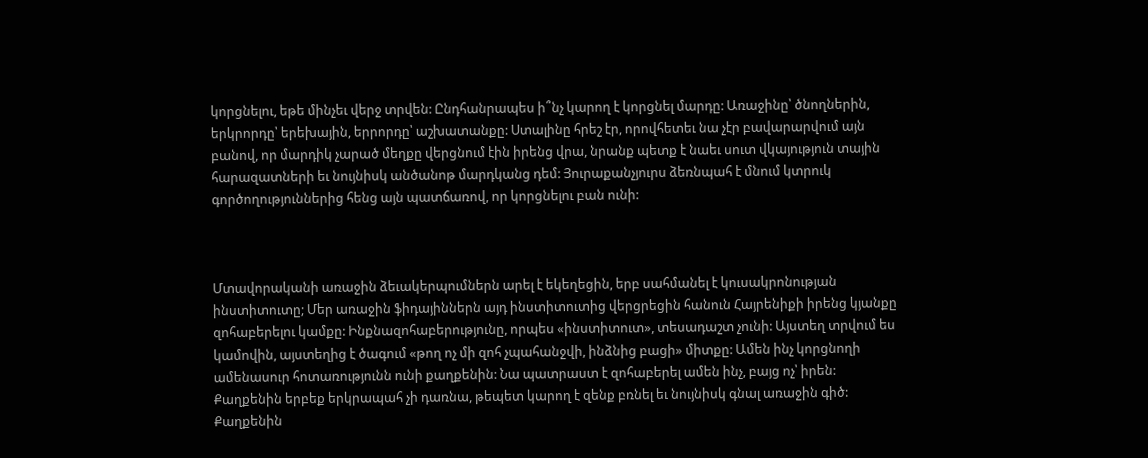կորցնելու, եթե մինչեւ վերջ տրվեն: Ընդհանրապես ի՞նչ կարող է կորցնել մարդը: Առաջինը՝ ծնողներին, երկրորդը՝ երեխային, երրորդը՝ աշխատանքը: Ստալինը հրեշ էր, որովհետեւ նա չէր բավարարվում այն բանով, որ մարդիկ չարած մեղքը վերցնում էին իրենց վրա, նրանք պետք է նաեւ սուտ վկայություն տային հարազատների եւ նույնիսկ անծանոթ մարդկանց դեմ: Յուրաքանչյուրս ձեռնպահ է մնում կտրուկ գործողություններից հենց այն պատճառով, որ կորցնելու բան ունի:



Մտավորականի առաջին ձեւակերպումներն արել է եկեղեցին, երբ սահմանել է կուսակրոնության ինստիտուտը; Մեր առաջին ֆիդայիններն այդ ինստիտուտից վերցրեցին հանուն Հայրենիքի իրենց կյանքը զոհաբերելու կամքը: Ինքնազոհաբերությունը, որպես «ինստիտուտ», տեսադաշտ չունի: Այստեղ տրվում ես կամովին, այստեղից է ծագում «թող ոչ մի զոհ չպահանջվի, ինձնից բացի» միտքը: Ամեն ինչ կորցնողի ամենասուր հոտառությունն ունի քաղքենին: Նա պատրաստ է զոհաբերել ամեն ինչ, բայց ոչ՝ իրեն: Քաղքենին երբեք երկրապահ չի դառնա, թեպետ կարող է զենք բռնել եւ նույնիսկ գնալ առաջին գիծ: Քաղքենին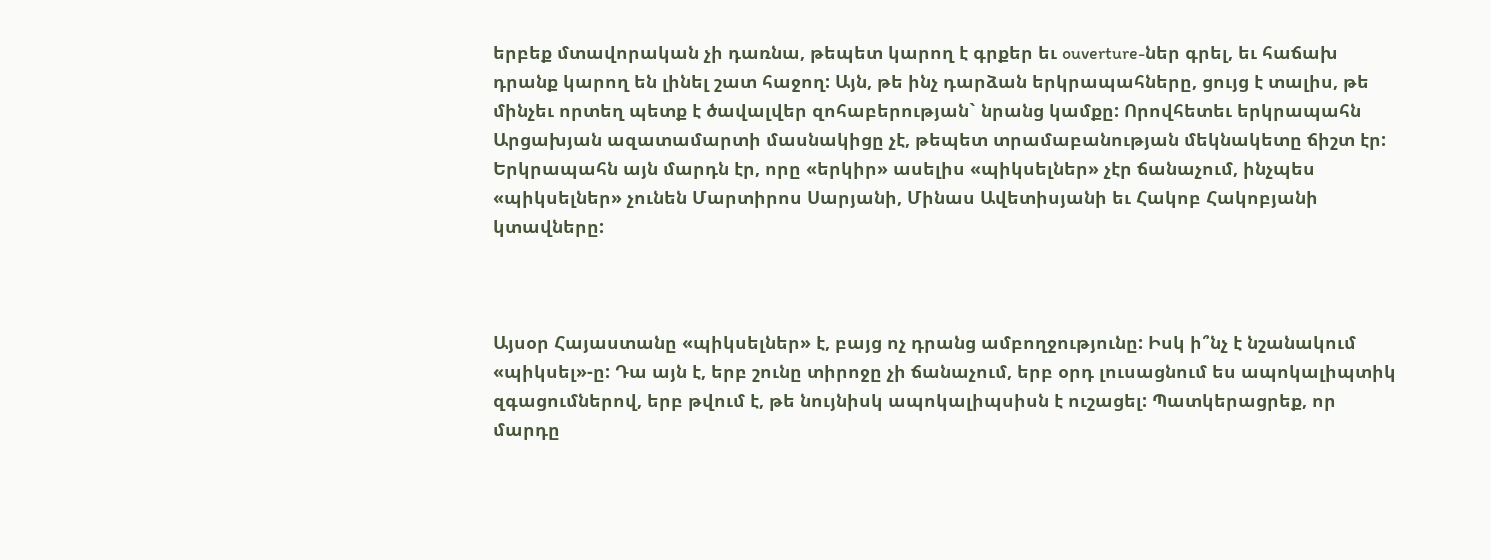երբեք մտավորական չի դառնա, թեպետ կարող է գրքեր եւ ouverture-ներ գրել, եւ հաճախ դրանք կարող են լինել շատ հաջող: Այն, թե ինչ դարձան երկրապահները, ցույց է տալիս, թե մինչեւ որտեղ պետք է ծավալվեր զոհաբերության` նրանց կամքը: Որովհետեւ երկրապահն Արցախյան ազատամարտի մասնակիցը չէ, թեպետ տրամաբանության մեկնակետը ճիշտ էր: Երկրապահն այն մարդն էր, որը «երկիր» ասելիս «պիկսելներ» չէր ճանաչում, ինչպես «պիկսելներ» չունեն Մարտիրոս Սարյանի, Մինաս Ավետիսյանի եւ Հակոբ Հակոբյանի կտավները:



Այսօր Հայաստանը «պիկսելներ» է, բայց ոչ դրանց ամբողջությունը: Իսկ ի՞նչ է նշանակում «պիկսել»-ը: Դա այն է, երբ շունը տիրոջը չի ճանաչում, երբ օրդ լուսացնում ես ապոկալիպտիկ զգացումներով, երբ թվում է, թե նույնիսկ ապոկալիպսիսն է ուշացել: Պատկերացրեք, որ մարդը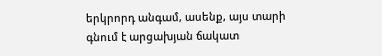երկրորդ անգամ, ասենք, այս տարի գնում է արցախյան ճակատ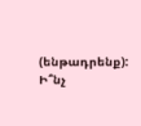(ենթադրենք): Ի՞նչ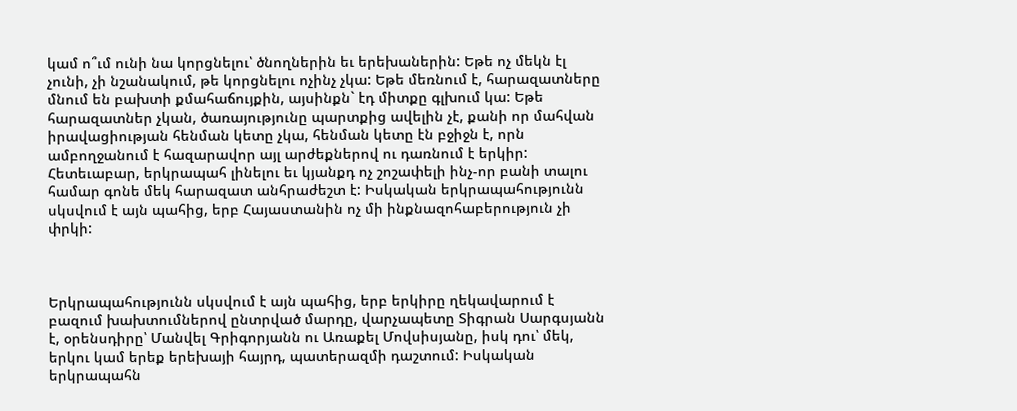կամ ո՞ւմ ունի նա կորցնելու՝ ծնողներին եւ երեխաներին: Եթե ոչ մեկն էլ չունի, չի նշանակում, թե կորցնելու ոչինչ չկա: Եթե մեռնում է, հարազատները մնում են բախտի քմահաճույքին, այսինքն` էդ միտքը գլխում կա: Եթե հարազատներ չկան, ծառայությունը պարտքից ավելին չէ, քանի որ մահվան իրավացիության հենման կետը չկա, հենման կետը էն բջիջն է, որն ամբողջանում է հազարավոր այլ արժեքներով ու դառնում է երկիր: Հետեւաբար, երկրապահ լինելու եւ կյանքդ ոչ շոշափելի ինչ-որ բանի տալու համար գոնե մեկ հարազատ անհրաժեշտ է: Իսկական երկրապահությունն սկսվում է այն պահից, երբ Հայաստանին ոչ մի ինքնազոհաբերություն չի փրկի:



Երկրապահությունն սկսվում է այն պահից, երբ երկիրը ղեկավարում է բազում խախտումներով ընտրված մարդը, վարչապետը Տիգրան Սարգսյանն է, օրենսդիրը՝ Մանվել Գրիգորյանն ու Առաքել Մովսիսյանը, իսկ դու՝ մեկ, երկու կամ երեք երեխայի հայրդ, պատերազմի դաշտում: Իսկական երկրապահն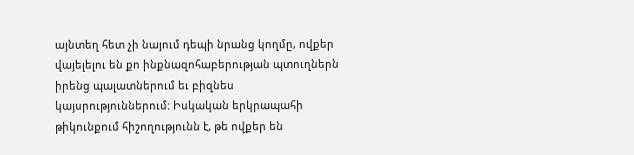այնտեղ հետ չի նայում դեպի նրանց կողմը, ովքեր վայելելու են քո ինքնազոհաբերության պտուղներն իրենց պալատներում եւ բիզնես կայսրություններում: Իսկական երկրապահի թիկունքում հիշողությունն է, թե ովքեր են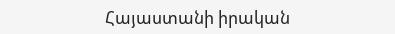Հայաստանի իրական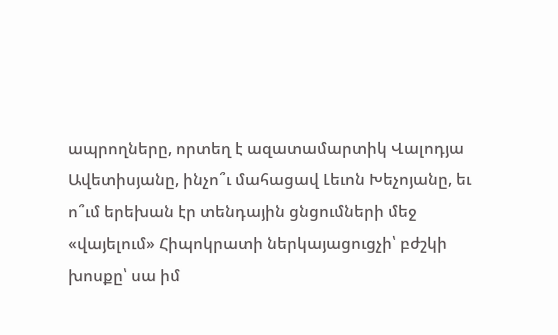ապրողները, որտեղ է ազատամարտիկ Վալոդյա Ավետիսյանը, ինչո՞ւ մահացավ Լեւոն Խեչոյանը, եւ ո՞ւմ երեխան էր տենդային ցնցումների մեջ «վայելում» Հիպոկրատի ներկայացուցչի՝ բժշկի խոսքը՝ սա իմ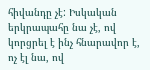հիվանդը չէ: Իսկական երկրապահը նա չէ, ով կորցրել է ինչ հնարավոր է, ոչ էլ նա, ով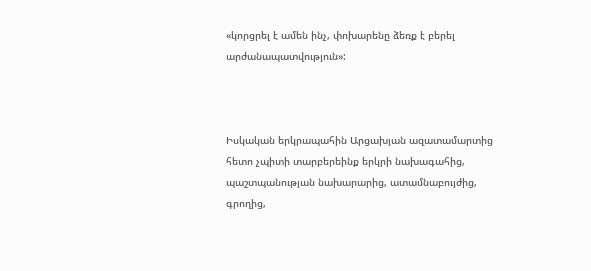«կորցրել է ամեն ինչ, փոխարենը ձեռք է բերել արժանապատվություն»:



Իսկական երկրապահին Արցախյան ազատամարտից հետո չպիտի տարբերեինք երկրի նախագահից, պաշտպանության նախարարից, ատամնաբույժից, գրողից,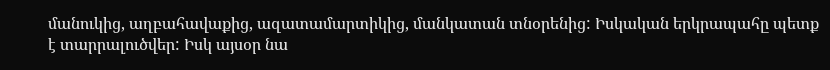մանուկից, աղբահավաքից, ազատամարտիկից, մանկատան տնօրենից: Իսկական երկրապահը պետք է տարրալուծվեր: Իսկ այսօր նա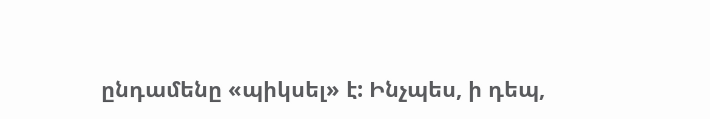ընդամենը «պիկսել» է: Ինչպես, ի դեպ,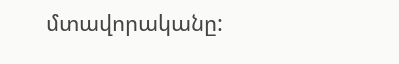մտավորականը: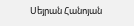Սեյրան Հանոյան